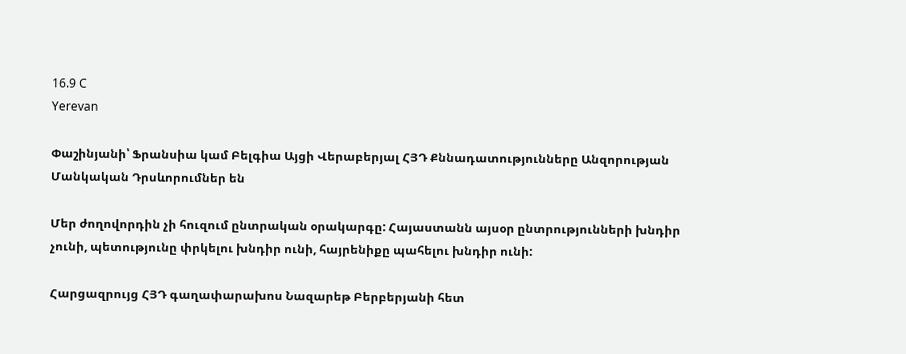16.9 C
Yerevan

Փաշինյանի՝ Ֆրանսիա կամ Բելգիա Այցի Վերաբերյալ ՀՅԴ Քննադատությունները Անզորության Մանկական Դրսևորումներ են

Մեր ժողովորդին չի հուզում ընտրական օրակարգը: Հայաստանն այսօր ընտրությունների խնդիր չունի, պետությունը փրկելու խնդիր ունի, հայրենիքը պահելու խնդիր ունի:

Հարցազրույց ՀՅԴ գաղափարախոս Նազարեթ Բերբերյանի հետ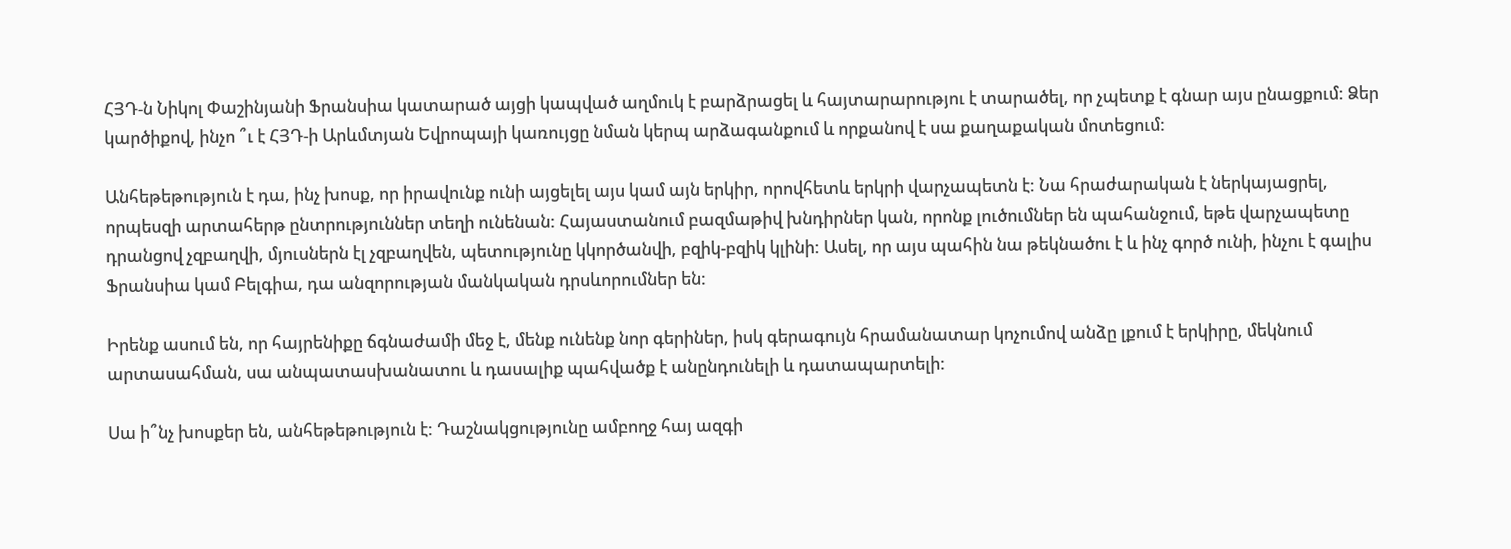ՀՅԴ‑ն Նիկոլ Փաշինյանի Ֆրանսիա կատարած այցի կապված աղմուկ է բարձրացել և հայտարարությու է տարածել, որ չպետք է գնար այս ընացքում: Ձեր կարծիքով, ինչո ՞ւ է ՀՅԴ‑ի Արևմտյան Եվրոպայի կառույցը նման կերպ արձագանքում և որքանով է սա քաղաքական մոտեցում:

Անհեթեթություն է դա, ինչ խոսք, որ իրավունք ունի այցելել այս կամ այն երկիր, որովհետև երկրի վարչապետն է: Նա հրաժարական է ներկայացրել, որպեսզի արտահերթ ընտրություններ տեղի ունենան: Հայաստանում բազմաթիվ խնդիրներ կան, որոնք լուծումներ են պահանջում, եթե վարչապետը դրանցով չզբաղվի, մյուսներն էլ չզբաղվեն, պետությունը կկործանվի, բզիկ-բզիկ կլինի: Ասել, որ այս պահին նա թեկնածու է և ինչ գործ ունի, ինչու է գալիս Ֆրանսիա կամ Բելգիա, դա անզորության մանկական դրսևորումներ են:

Իրենք ասում են, որ հայրենիքը ճգնաժամի մեջ է, մենք ունենք նոր գերիներ, իսկ գերագույն հրամանատար կոչումով անձը լքում է երկիրը, մեկնում արտասահման, սա անպատասխանատու և դասալիք պահվածք է անընդունելի և դատապարտելի:

Սա ի՞նչ խոսքեր են, անհեթեթություն է: Դաշնակցությունը ամբողջ հայ ազգի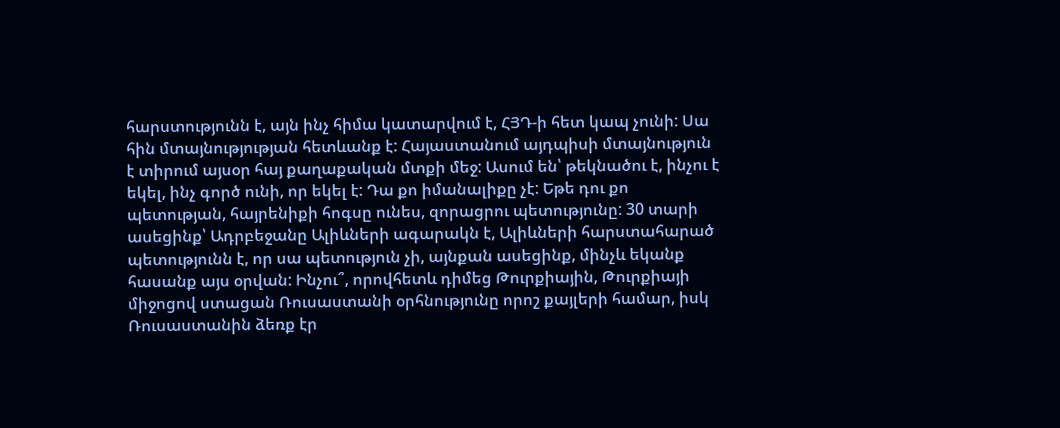հարստությունն է, այն ինչ հիմա կատարվում է, ՀՅԴ‑ի հետ կապ չունի: Սա հին մտայնությության հետևանք է: Հայաստանում այդպիսի մտայնություն է տիրում այսօր հայ քաղաքական մտքի մեջ: Ասում են՝ թեկնածու է, ինչու է եկել, ինչ գործ ունի, որ եկել է: Դա քո իմանալիքը չէ: Եթե դու քո պետության, հայրենիքի հոգսը ունես, զորացրու պետությունը: 30 տարի ասեցինք՝ Ադրբեջանը Ալիևների ագարակն է, Ալիևների հարստահարած պետությունն է, որ սա պետություն չի, այնքան ասեցինք, մինչև եկանք հասանք այս օրվան: Ինչու՞, որովհետև դիմեց Թուրքիային, Թուրքիայի միջոցով ստացան Ռուսաստանի օրհնությունը որոշ քայլերի համար, իսկ Ռուսաստանին ձեռք էր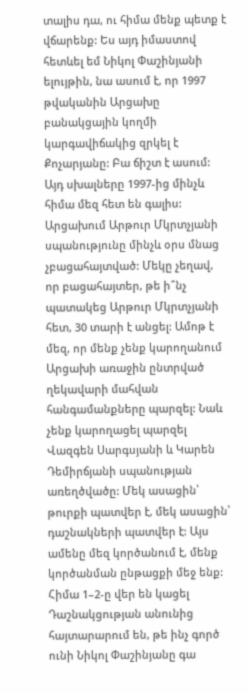տալիս դա, ու հիմա մենք պետք է վճարենք: Ես այդ իմաստով հետևել եմ Նիկոլ Փաշինյանի ելույթին, նա ասում է, որ 1997 թվականին Արցախը բանակցային կողմի կարգավիճակից զրկել է Քոչարյանը: Բա ճիշտ է ասում: Այդ սխալները 1997-ից մինչև հիմա մեզ հետ են գալիս: Արցախում Արթուր Մկրտչյանի սպանությունը մինչև օրս մնաց չբացահայտված: Մեկը չեղավ, որ բացահայտեր, թե ի՞նչ պատակեց Արթուր Մկրտչյանի հետ, 30 տարի է անցել: Ամոթ է մեզ, որ մենք չենք կարողանում Արցախի առաջին ընտրված ղեկավարի մահվան հանգամանքները պարզել: Նաև չենք կարողացել պարզել Վազգեն Սարգսյանի և Կարեն Դեմիրճյանի սպանության առեղծվածը: Մեկ ասացին՝ թուրքի պատվեր է, մեկ ասացին՝ դաշնակների պատվեր է: Այս ամենը մեզ կործանում է, մենք կործանման ընթացքի մեջ ենք: Հիմա 1–2‑ը վեր են կացել Դաշնակցության անունից հայտարարում են, թե ինչ գործ ունի Նիկոլ Փաշինյանը գա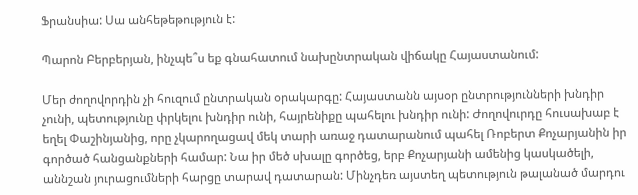Ֆրանսիա: Սա անհեթեթություն է:

Պարոն Բերբերյան, ինչպե՞ս եք գնահատում նախընտրական վիճակը Հայաստանում:

Մեր ժողովորդին չի հուզում ընտրական օրակարգը: Հայաստանն այսօր ընտրությունների խնդիր չունի, պետությունը փրկելու խնդիր ունի, հայրենիքը պահելու խնդիր ունի: Ժողովուրդը հուսախաբ է եղել Փաշինյանից, որը չկարողացավ մեկ տարի առաջ դատարանում պահել Ռոբերտ Քոչարյանին իր գործած հանցանքների համար: Նա իր մեծ սխալը գործեց, երբ Քոչարյանի ամենից կասկածելի, աննշան յուրացումների հարցը տարավ դատարան: Մինչդեռ այստեղ պետություն թալանած մարդու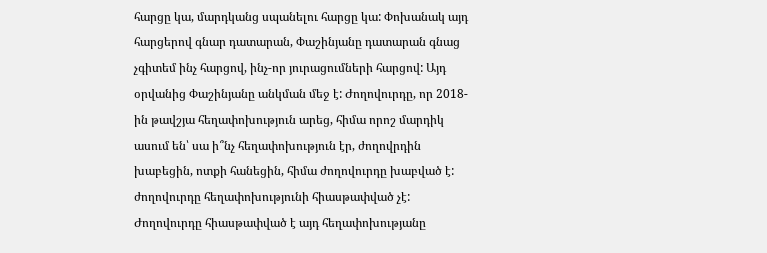հարցը կա, մարդկանց սպանելու հարցը կա: Փոխանակ այդ հարցերով գնար դատարան, Փաշինյանը դատարան գնաց չգիտեմ ինչ հարցով, ինչ-որ յուրացումների հարցով: Այդ օրվանից Փաշինյանը անկման մեջ է: Ժողովուրդը, որ 2018-ին թավշյա հեղափոխություն արեց, հիմա որոշ մարդիկ ասում են՝ սա ի՞նչ հեղափոխություն էր, ժողովրդին խաբեցին, ոտքի հանեցին, հիմա ժողովուրդը խաբված է: ժողովուրդը հեղափոխությունի հիասթափված չէ: Ժողովուրդը հիասթափված է այդ հեղափոխությանը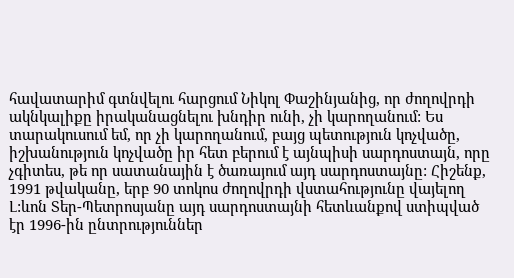հավատարիմ գտնվելու հարցում Նիկոլ Փաշինյանից, որ ժողովրդի ակնկալիքը իրականացնելու խնդիր ունի, չի կարողանում: Ես տարակուսում եմ, որ չի կարողանում, բայց պետություն կոչվածը, իշխանություն կոչվածը իր հետ բերում է այնպիսի սարդոստայն, որը չգիտես, թե որ սատանային է ծառայում այդ սարդոստայնը: Հիշենք, 1991 թվականը, երբ 90 տոկոս ժողովրդի վստահությունը վայելող Լ:ևոն Տեր-Պետրոսյանը այդ սարդոստայնի հետևանքով ստիպված էր 1996-ին ընտրություններ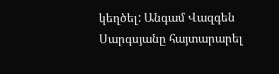կեղծել: Անգամ Վազգեն Սարգսյանը հայտարարել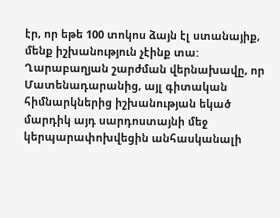էր, որ եթե 100 տոկոս ձայն էլ ստանայիք, մենք իշխանություն չէինք տա: Ղարաբաղյան շարժման վերնախավը, որ Մատենադարանից, այլ գիտական հիմնարկներից իշխանության եկած մարդիկ այդ սարդոստայնի մեջ կերպարափոխվեցին անհասկանալի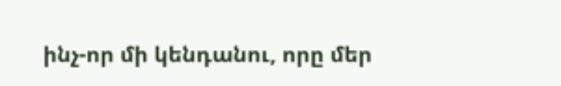ինչ-որ մի կենդանու, որը մեր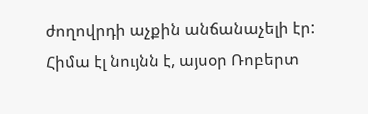ժողովրդի աչքին անճանաչելի էր: Հիմա էլ նույնն է, այսօր Ռոբերտ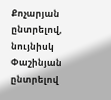Քոչարյան ընտրելով, նույնիսկ Փաշինյան ընտրելով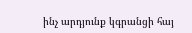ինչ արդյունք կգրանցի հայ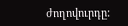ժողովուրդը: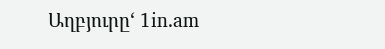Աղբյուրը‘ 1in.am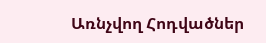Առնչվող Հոդվածներ